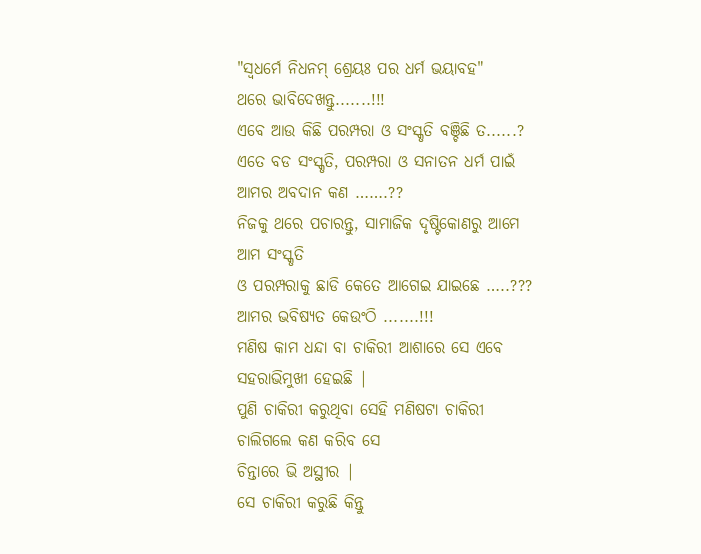"ସ୍ୱଧର୍ମେ ନିଧନମ୍ ଶ୍ରେୟଃ ପର ଧର୍ମ ଭୟାବହ"
ଥରେ ଭାବିଦେଖନ୍ତୁ.......!!!
ଏବେ ଆଉ କିଛି ପରମ୍ପରା ଓ ସଂସ୍କୃତି ବଞ୍ଚିଛି ତ......?
ଏତେ ବଡ ସଂସ୍କୃତି, ପରମ୍ପରା ଓ ସନାତନ ଧର୍ମ ପାଇଁ
ଆମର ଅବଦାନ କଣ …….??
ନିଜକୁ ଥରେ ପଚାରନ୍ତୁ, ସାମାଜିକ ଦୃଷ୍ଟିକୋଣରୁ ଆମେ ଆମ ସଂସ୍କୃତି
ଓ ପରମ୍ପରାକୁ ଛାଡି କେତେ ଆଗେଇ ଯାଇଛେ …..???
ଆମର ଭବିଷ୍ୟତ କେଉଂଠି .......!!!
ମଣିଷ କାମ ଧନ୍ଦା ବା ଚାକିରୀ ଆଶାରେ ସେ ଏବେ ସହରାଭିମୁଖୀ ହେଇଛି |
ପୁଣି ଚାକିରୀ କରୁଥିବା ସେହି ମଣିଷଟା ଚାକିରୀ ଚାଲିଗଲେ କଣ କରିବ ସେ
ଚିନ୍ତାରେ ଭି ଅସ୍ଥୀର |
ସେ ଚାକିରୀ କରୁଛି କିନ୍ତୁ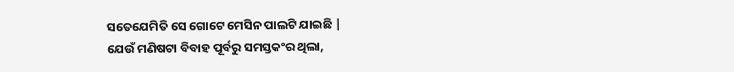ସତେଯେମିତି ସେ ଗୋଟେ ମେସିନ ପାଲଟି ଯାଇଛି |
ଯେଉଁ ମଣିଷଟା ବିବାହ ପୂର୍ବରୁ ସମସ୍ତକଂର ଥିଲା,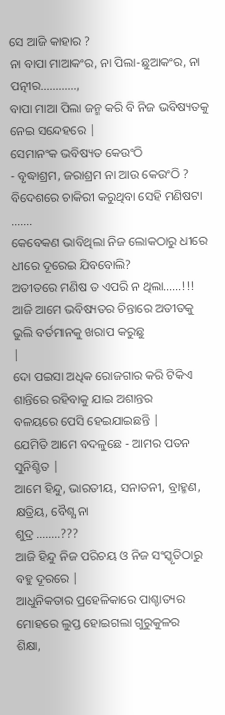ସେ ଆଜି କାହାର ?
ନା ବାପା ମାଆକଂର, ନା ପିଲା-ଛୁଆକଂର, ନା ପତ୍ନୀର…………,
ବାପା ମାଆ ପିଲା ଜନ୍ମ କରି ବି ନିଜ ଭବିଷ୍ୟତକୁ ନେଇ ସନ୍ଦେହରେ |
ସେମାନଂକ ଭବିଷ୍ୟତ କେଉଂଠି
- ବୃଦ୍ଧାଶ୍ରମ, ଜରାଶ୍ରମ ନା ଆଉ କେଉଂଠି ?
ବିଦେଶରେ ଚାକିରୀ କରୁଥିବା ସେହି ମଣିଷଟା …….
କେବେକଣ ଭାବିଥିଲା ନିଜ ଲୋକଠାରୁ ଧୀରେ ଧୀରେ ଦୂରେଇ ଯିବବୋଲି?
ଅତୀତରେ ମଣିଷ ତ ଏପରି ନ ଥିଲା……!!!
ଆଜି ଆମେ ଭବିଷ୍ୟତର ଚିନ୍ତାରେ ଅତୀତକୁ ଭୁଲି ବର୍ତମାନକୁ ଖରାପ କରୁଛୁ
|
ଦୋ ପଇସା ଅଧିକ ରୋଜଗାର କରି ଟିକିଏ ଶାନ୍ତିରେ ରହିବାକୁ ଯାଇ ଅଶାନ୍ତର
ବଳୟରେ ପେସି ହେଇଯାଇଛନ୍ତି |
ଯେମିତି ଆମେ ବଦଳୁଛେ - ଆମର ପତନ ସୁନିଶ୍ଚିତ |
ଆମେ ହିନ୍ଦୁ, ଭାରତୀୟ, ସନାତନୀ, ବ୍ରାହ୍ମଣ, କ୍ଷତ୍ରିୟ, ବୈଶ୍ଯ ନା
ଶୁଦ୍ର ……..???
ଆଜି ହିନ୍ଦୁ ନିଜ ପରିଚୟ ଓ ନିଜ ସଂସ୍କୃତିଠାରୁ ବହୁ ଦୂରରେ |
ଆଧୁନିକତାର ପ୍ରହେଳିକାରେ ପାଶ୍ଚାତ୍ୟର ମୋହରେ ଲୁପ୍ତ ହୋଇଗଲା ଗୁରୁକୁଳର
ଶିକ୍ଷା,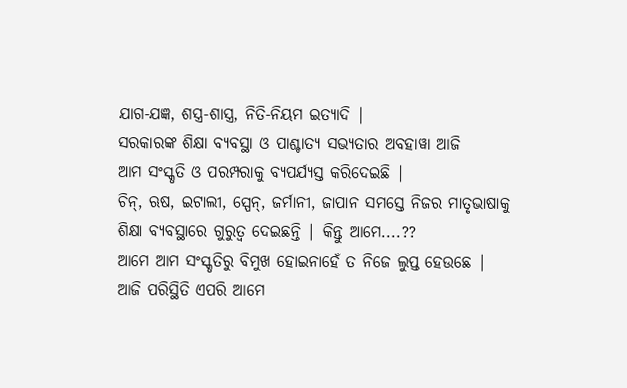ଯାଗ-ଯଜ୍ଞ, ଶସ୍ତ୍ର-ଶାସ୍ତ୍ର, ନିତି-ନିୟମ ଇତ୍ୟାଦି |
ସରକାରଙ୍କ ଶିକ୍ଷା ବ୍ୟବସ୍ଥା ଓ ପାଶ୍ଚାତ୍ୟ ସଭ୍ୟତାର ଅବହାୱା ଆଜି
ଆମ ସଂସ୍କୃତି ଓ ପରମ୍ପରାକୁ ବ୍ୟପର୍ଯ୍ୟସ୍ତ କରିଦେଇଛି |
ଚିନ୍, ଋଷ, ଇଟାଲୀ, ସ୍ପେନ୍, ଜର୍ମାନୀ, ଜାପାନ ସମସ୍ତେ ନିଜର ମାତୃଭାଷାକୁ
ଶିକ୍ଷା ବ୍ୟବସ୍ଥାରେ ଗୁରୁତ୍ୱ ଦେଇଛନ୍ତି | କିନ୍ତୁ ଆମେ....??
ଆମେ ଆମ ସଂସ୍କୃତିରୁ ବିମୁଖ ହୋଇନାହେଁ ତ ନିଜେ ଲୁପ୍ତ ହେଉଛେ |
ଆଜି ପରିସ୍ଥିତି ଏପରି ଆମେ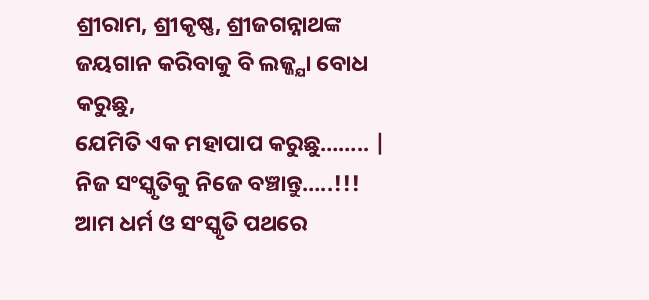ଶ୍ରୀରାମ, ଶ୍ରୀକୃଷ୍ଣ, ଶ୍ରୀଜଗନ୍ନାଥଙ୍କ
ଜୟଗାନ କରିବାକୁ ବି ଲଜ୍ଜ୍ଯା ବୋଧ କରୁଛୁ,
ଯେମିତି ଏକ ମହାପାପ କରୁଛୁ…….. |
ନିଜ ସଂସ୍କୃତିକୁ ନିଜେ ବଞ୍ଚାନ୍ତୁ…..!!!
ଆମ ଧର୍ମ ଓ ସଂସ୍କୃତି ପଥରେ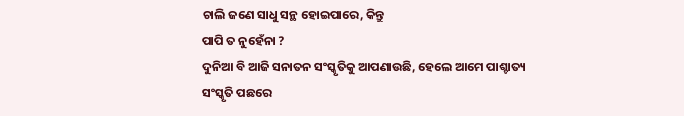ଚାଲି ଜଣେ ସାଧୁ ସନ୍ଥ ହୋଇପାରେ, କିନ୍ତୁ
ପାପି ତ ନୁହେଁନା ?
ଦୁନିଆ ବି ଆଜି ସନାତନ ସଂସ୍କୃତିକୁ ଆପଣାଉଛି, ହେଲେ ଆମେ ପାଶ୍ଚାତ୍ୟ
ସଂସ୍କୃତି ପଛରେ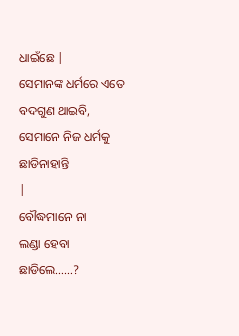ଧାଇଁଛେ |
ସେମାନଙ୍କ ଧର୍ମରେ ଏତେ ବଦଗୁଣ ଥାଇବି, ସେମାନେ ନିଜ ଧର୍ମକୁ ଛାଡିନାହାନ୍ତି
|
ବୌଦ୍ଧମାନେ ନା
ଲଣ୍ଡା ହେବା ଛାଡିଲେ……?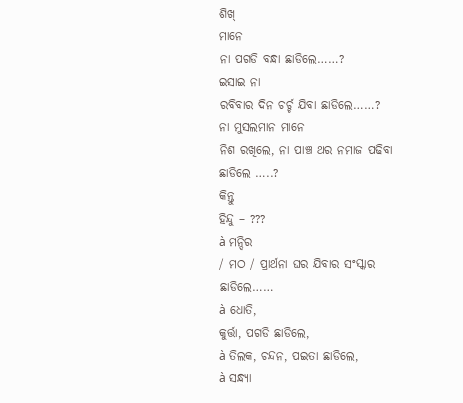ଶିଖ୍
ମାନେ
ନା ପଗଡି ବନ୍ଧା ଛାଡିଲେ……?
ଇସାଇ ନା
ରବିବାର ଦିନ ଚର୍ଚ୍ଚ ଯିବା ଛାଡିଲେ……?
ନା ମୁସଲମାନ ମାନେ
ନିଶ ରଖିଲେ, ନା ପାଞ୍ଚ ଥର ନମାଜ ପଢିବା ଛାଡିଲେ …..?
କିନ୍ତୁ
ହିନ୍ଦୁ – ???
à ମନ୍ଦିର
/ ମଠ / ପ୍ରାର୍ଥନା ଘର ଯିବାର ସଂସ୍କାର ଛାଡିଲେ……
à ଧୋତି,
କୁର୍ତ୍ତା, ପଗଡି ଛାଡିଲେ,
à ତିଲକ, ଚନ୍ଦନ, ପଇତା ଛାଡିଲେ,
à ସନ୍ଧ୍ୟା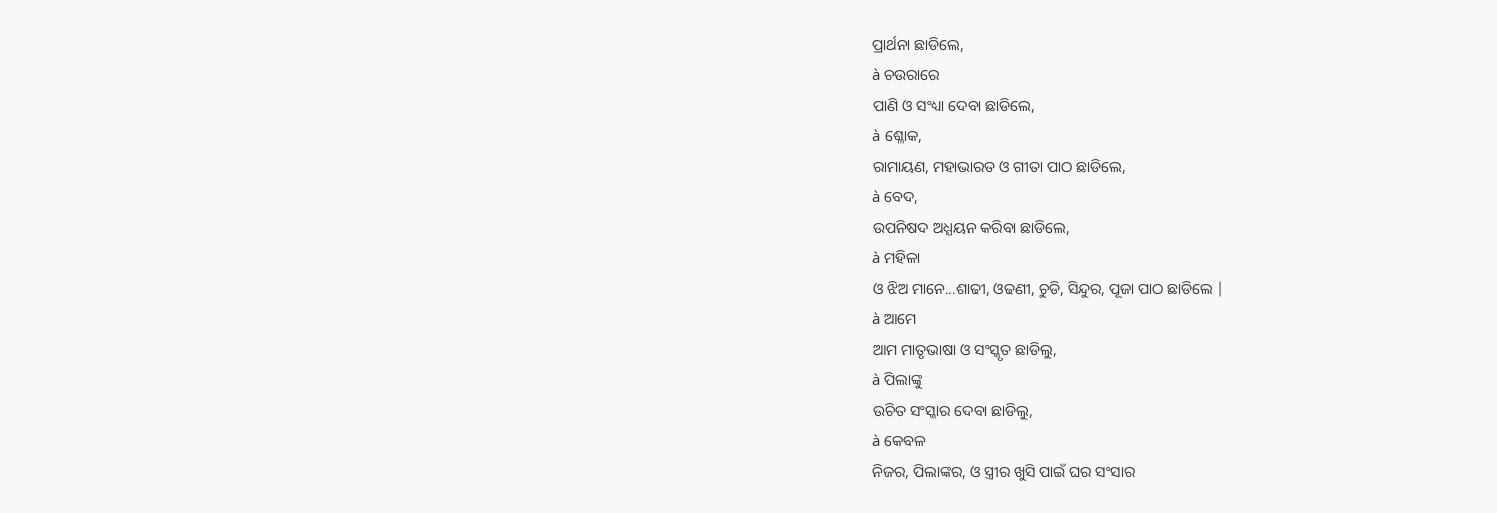ପ୍ରାର୍ଥନା ଛାଡିଲେ,
à ଚଉରାରେ
ପାଣି ଓ ସଂଧ୍ୟା ଦେବା ଛାଡିଲେ,
à ଶ୍ଳୋକ,
ରାମାୟଣ, ମହାଭାରତ ଓ ଗୀତା ପାଠ ଛାଡିଲେ,
à ବେଦ,
ଉପନିଷଦ ଅଧ୍ଯୟନ କରିବା ଛାଡିଲେ,
à ମହିଳା
ଓ ଝିଅ ମାନେ...ଶାଢୀ, ଓଢଣୀ, ଚୁଡି, ସିନ୍ଦୁର, ପୂଜା ପାଠ ଛାଡିଲେ |
à ଆମେ
ଆମ ମାତୃଭାଷା ଓ ସଂସ୍କୃତ ଛାଡିଲୁ,
à ପିଲାଙ୍କୁ
ଉଚିତ ସଂସ୍କାର ଦେବା ଛାଡିଲୁ,
à କେବଳ
ନିଜର, ପିଲାଙ୍କର, ଓ ସ୍ତ୍ରୀର ଖୁସି ପାଇଁ ଘର ସଂସାର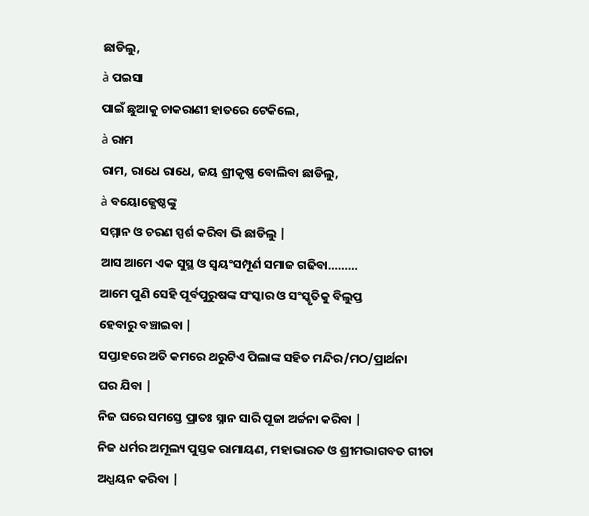ଛାଡିଲୁ,
à ପଇସା
ପାଇଁ ଛୁଆକୁ ଚାକରାଣୀ ହାତରେ ଟେକିଲେ,
à ରାମ
ରାମ, ରାଧେ ରାଧେ, ଜୟ ଶ୍ରୀକୃଷ୍ଣ ବୋଲିବା ଛାଡିଲୁ,
à ବୟୋଜ୍ଯେଷ୍ଠଙ୍କୁ
ସମ୍ମାନ ଓ ଚରଣ ସ୍ପର୍ଶ କରିବା ଭି ଛାଡିଲୁ |
ଆସ ଆମେ ଏକ ସୁସ୍ଥ ଓ ସ୍ବୟଂସମ୍ପୂର୍ଣ ସମାଜ ଗଢିବା………
ଆମେ ପୁଣି ସେହି ପୂର୍ବପୁରୁଷଙ୍କ ସଂସ୍କାର ଓ ସଂସ୍କୃତିକୁ ବିଲୁପ୍ତ
ହେବାରୁ ବଞ୍ଚାଇବା |
ସପ୍ତାହରେ ଅତି କମରେ ଥରୁଟିଏ ପିଲାଙ୍କ ସହିତ ମନ୍ଦିର/ମଠ/ପ୍ରାର୍ଥନା
ଘର ଯିବା |
ନିଜ ଘରେ ସମସ୍ତେ ପ୍ରାତଃ ସ୍ନାନ ସାରି ପୂଜା ଅର୍ଚ୍ଚନା କରିବା |
ନିଜ ଧର୍ମର ଅମୂଲ୍ୟ ପୁସ୍ତକ ରାମାୟଣ, ମହାଭାରତ ଓ ଶ୍ରୀମଦ୍ଭାଗବତ ଗୀତା
ଅଧ୍ଯୟନ କରିବା |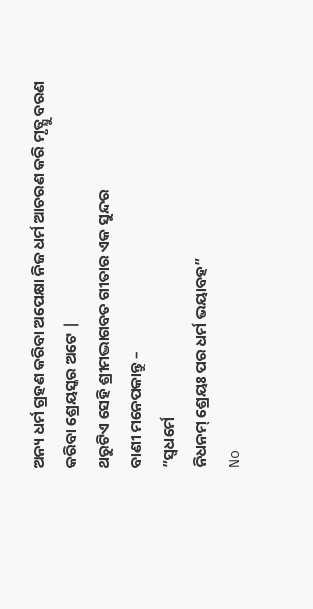ଅନ୍ୟ ଧର୍ମ ଗ୍ରହଣ କରିବା ଅପେକ୍ଷା ନିଜ ଧର୍ମ ଆଚରଣ କରି ମୃତ୍ଯୁ ବରଣ
କରିବା ଶ୍ରେୟସ୍କର ଅଟେ |
ଥରୁଟିଏ ସେହି ଶ୍ରୀମଦ୍ଭାଗବତ ଗୀତାର ଏକ ସୁନ୍ଦର
ବାଣୀ ମନେପକାନ୍ତୁ –
”ସ୍ୱଧର୍ମେ
ନିଧନମ୍ ଶ୍ରେୟଃ ପର ଧର୍ମ ଭୟାବହ”
No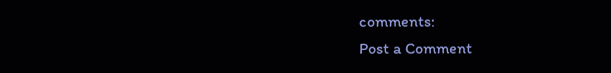comments:
Post a Comment